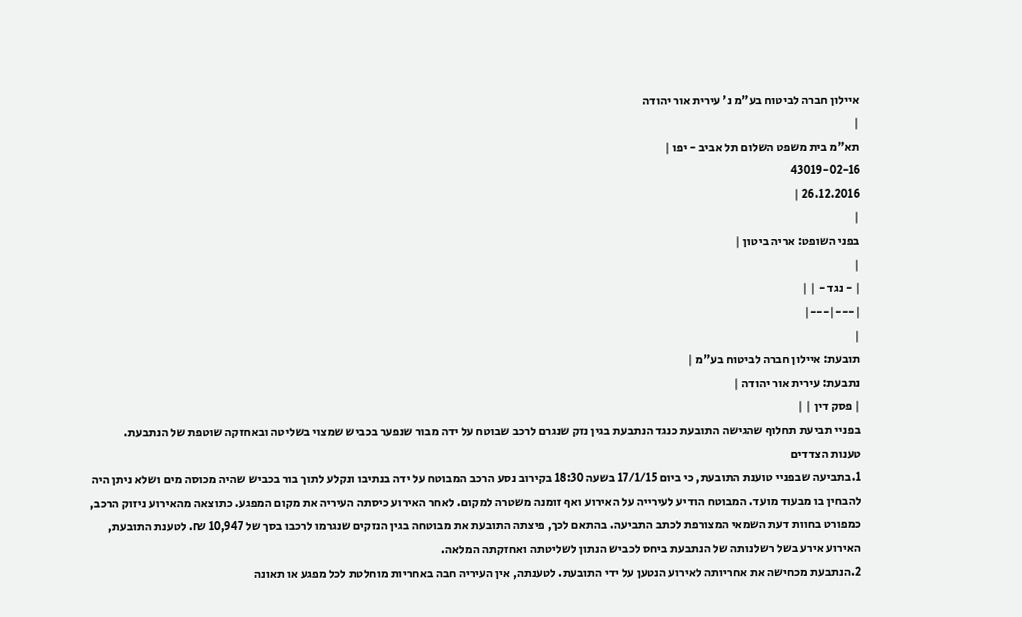איילון חברה לביטוח בע"מ נ' עירית אור יהודה
|
תא"מ בית משפט השלום תל אביב - יפו |
43019-02-16
26.12.2016 |
|
בפני השופט: אריה ביטון |
|
| - נגד - | |
|---|---|
|
תובעת: איילון חברה לביטוח בע"מ |
נתבעת: עירית אור יהודה |
| פסק דין | |
בפניי תביעת תחלוף שהגישה התובעת כנגד הנתבעת בגין נזק שנגרם לרכב שבוטח על ידה מבור שנפער בכביש שמצוי בשליטה ובאחזקה שוטפת של הנתבעת.
טענות הצדדים
1.בתביעה שבפניי טוענת התובעת, כי ביום 17/1/15 בשעה 18:30 בקירוב נסע הרכב המבוטח על ידה בנתיבו ונקלע לתוך בור בכביש שהיה מכוסה מים ושלא ניתן היה להבחין בו מבעוד מועד. המבוטח הודיע לעירייה על האירוע ואף זומנה משטרה למקום. לאחר האירוע כיסתה העיריה את מקום המפגע. כתוצאה מהאירוע ניזוק הרכב, כמפורט בחוות דעת השמאי המצורפת לכתב התביעה. בהתאם לכך, פיצתה התובעת את מבוטחה בגין הנזקים שנגרמו לרכבו בסך של 10,947 ₪. לטענת התובעת, האירוע אירע בשל רשלנותה של הנתבעת ביחס לכביש הנתון לשליטתה ואחזקתה המלאה.
2.הנתבעת מכחישה את אחריותה לאירוע הנטען על ידי התובעת. לטענתה, אין העיריה חבה באחריות מוחלטת לכל מפגע או תאונה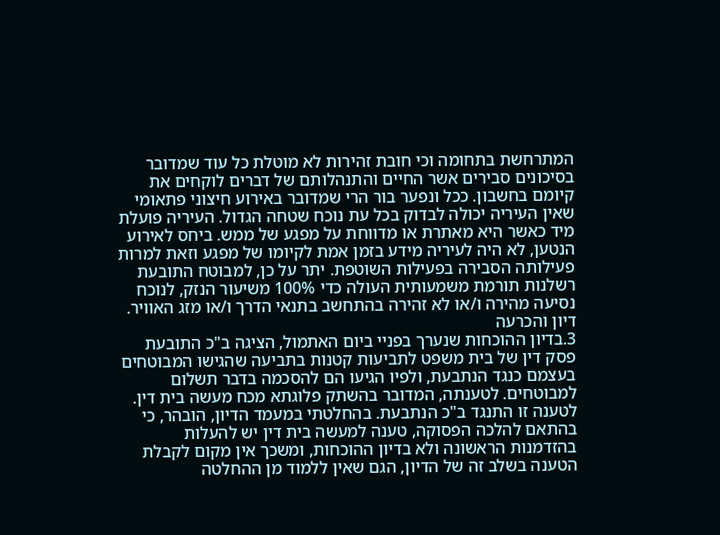המתרחשת בתחומה וכי חובת זהירות לא מוטלת כל עוד שמדובר בסיכונים סבירים אשר החיים והתנהלותם של דברים לוקחים את קיומם בחשבון. ככל ונפער בור הרי שמדובר באירוע חיצוני פתאומי שאין העיריה יכולה לבדוק בכל עת נוכח שטחה הגדול. העיריה פועלת מיד כאשר היא מאתרת או מדווחת על מפגע של ממש. ביחס לאירוע הנטען, לא היה לעיריה מידע בזמן אמת לקיומו של מפגע וזאת למרות פעילותה הסבירה בפעילות השוטפת. יתר על כן, למבוטח התובעת רשלנות תורמת משמעותית העולה כדי 100% משיעור הנזק, לנוכח נסיעה מהירה ו/או לא זהירה בהתחשב בתנאי הדרך ו/או מזג האוויר.
דיון והכרעה
3.בדיון ההוכחות שנערך בפניי ביום האתמול, הציגה ב"כ התובעת פסק דין של בית משפט לתביעות קטנות בתביעה שהגישו המבוטחים בעצמם כנגד הנתבעת, ולפיו הגיעו הם להסכמה בדבר תשלום למבוטחים. לטענתה, המדובר בהשתק פלוגתא מכח מעשה בית דין. לטענה זו התנגד ב"כ הנתבעת. בהחלטתי במעמד הדיון, הובהר, כי בהתאם להלכה הפסוקה, טענה למעשה בית דין יש להעלות בהזדמנות הראשונה ולא בדיון ההוכחות, ומשכך אין מקום לקבלת הטענה בשלב זה של הדיון, הגם שאין ללמוד מן ההחלטה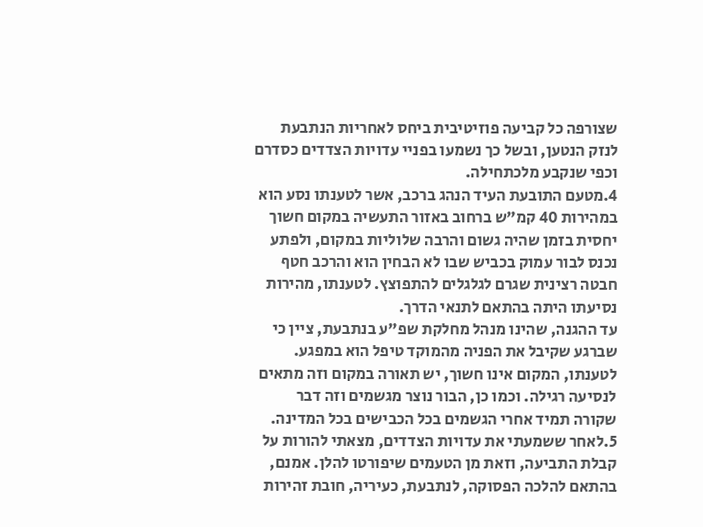שצורפה כל קביעה פוזיטיבית ביחס לאחריות הנתבעת לנזק הנטען, ובשל כך נשמעו בפניי עדויות הצדדים כסדרם וכפי שנקבע מלכתחילה.
4.מטעם התובעת העיד הנהג ברכב, אשר לטענתו נסע הוא במהירות 40 קמ"ש ברחוב באזור התעשיה במקום חשוך יחסית בזמן שהיה גשום והרבה שלוליות במקום, ולפתע נכנס לבור עמוק בכביש שבו לא הבחין הוא והרכב חטף חבטה רצינית שגרם לגלגלים להתפוצץ. לטענתו, מהירות נסיעתו היתה בהתאם לתנאי הדרך.
עד ההגנה, שהינו מנהל מחלקת שפ"ע בנתבעת, ציין כי שברגע שקיבל את הפניה מהמוקד טיפל הוא במפגע. לטענתו, המקום אינו חשוך, יש תאורה במקום וזה מתאים לנסיעה רגילה. וכמו כן, הבור נוצר מגשמים וזה דבר שקורה תמיד אחרי הגשמים בכל הכבישים בכל המדינה.
5.לאחר ששמעתי את עדויות הצדדים, מצאתי להורות על קבלת התביעה, וזאת מן הטעמים שיפורטו להלן. אמנם, בהתאם להלכה הפסוקה, לנתבעת, כעיריה, חובת זהירות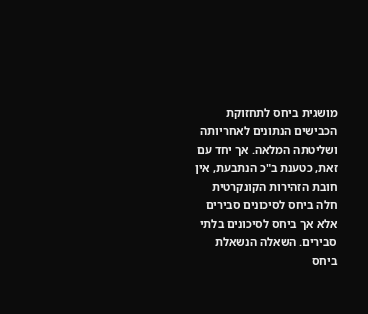מושגית ביחס לתחזוקת הכבישים הנתונים לאחריותה ושליטתה המלאה. אך יחד עם זאת, כטענת ב"כ הנתבעת, אין חובת הזהירות הקונקרטית חלה ביחס לסיכונים סבירים אלא אך ביחס לסיכונים בלתי סבירים. השאלה הנשאלת ביחס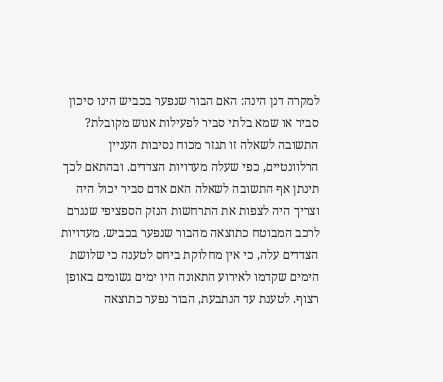למקרה דנן הינה: האם הבור שנפער בכביש הינו סיכון סביר או שמא בלתי סביר לפעילות אנוש מקובלת? התשובה לשאלה זו תגזר מכוח נסיבות העניין הרלוונטיים, כפי שעלה מעדויות הצדדים. ובהתאם לכך תינתן אף התשובה לשאלה האם אדם סביר יכול היה וצריך היה לצפות את התרחשות הנזק הספציפי שנגרם לרכב המבוטח כתוצאה מהבור שנפער בכביש. מעדויות הצדדים עלה, כי אין מחלוקת ביחס לטענה כי שלושת הימים שקדמו לאירוע התאונה היו ימים גשומים באופן רצוף. לטענת עד הנתבעת, הבור נפער כתוצאה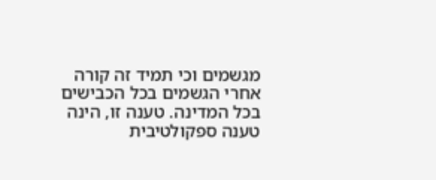מגשמים וכי תמיד זה קורה אחרי הגשמים בכל הכבישים בכל המדינה. טענה זו, הינה טענה ספקולטיבית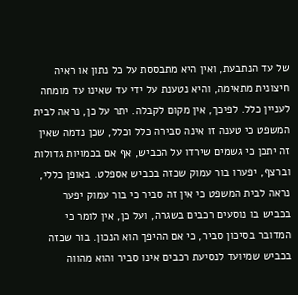של עד הנתבעת, ואין היא מתבססת על כל נתון או ראיה חיצונית מתאימה, והיא נטענת על ידי עד שאינו עד מומחה לעניין כלל. לפיכך, אין מקום לקבלה. יתר על כן, נראה לבית המשפט כי טענה זו אינה סבירה כלל וכלל, שכן נדמה שאין זה יתכן כי גשמים שירדו על הכביש, אף אם בכמויות גדולות וברצף, יפערו בור עמוק שכזה בכביש אספלט. באופן כללי, נראה לבית המשפט כי אין זה סביר כי בור עמוק יפער בכביש בו נוסעים רכבים בשגרה, ועל כן, אין לומר כי המדובר בסיכון סביר, כי אם ההיפך הוא הנכון. בור שכזה בכביש שמיועד לנסיעת רכבים אינו סביר והוא מהווה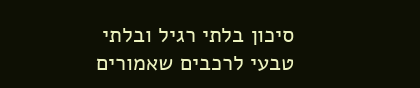סיכון בלתי רגיל ובלתי טבעי לרכבים שאמורים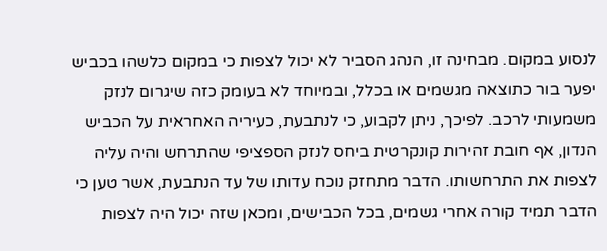לנסוע במקום. מבחינה זו, הנהג הסביר לא יכול לצפות כי במקום כלשהו בכביש יפער בור כתוצאה מגשמים או בכלל, ובמיוחד לא בעומק כזה שיגרום לנזק משמעותי לרכב. לפיכך, ניתן לקבוע, כי לנתבעת, כעיריה האחראית על הכביש הנדון, אף חובת זהירות קונקרטית ביחס לנזק הספציפי שהתרחש והיה עליה לצפות את התרחשותו. הדבר מתחזק נוכח עדותו של עד הנתבעת, אשר טען כי הדבר תמיד קורה אחרי גשמים, בכל הכבישים, ומכאן שזה יכול היה לצפות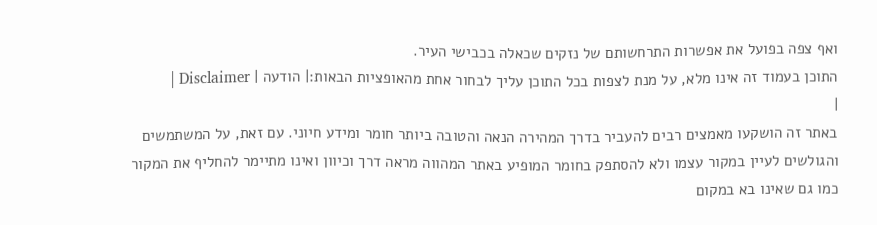ואף צפה בפועל את אפשרות התרחשותם של נזקים שכאלה בכבישי העיר.
התוכן בעמוד זה אינו מלא, על מנת לצפות בכל התוכן עליך לבחור אחת מהאופציות הבאות:| הודעה | Disclaimer |
|
באתר זה הושקעו מאמצים רבים להעביר בדרך המהירה הנאה והטובה ביותר חומר ומידע חיוני. עם זאת, על המשתמשים והגולשים לעיין במקור עצמו ולא להסתפק בחומר המופיע באתר המהווה מראה דרך וכיוון ואינו מתיימר להחליף את המקור כמו גם שאינו בא במקום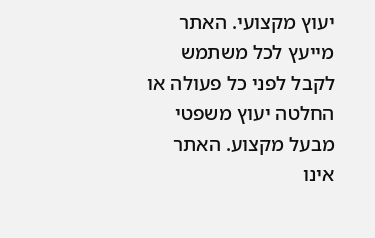יעוץ מקצועי. האתר מייעץ לכל משתמש לקבל לפני כל פעולה או החלטה יעוץ משפטי מבעל מקצוע. האתר אינו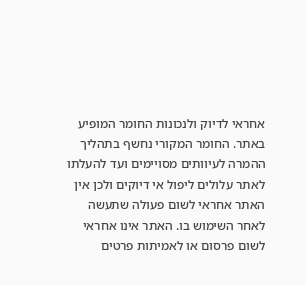אחראי לדיוק ולנכונות החומר המופיע באתר. החומר המקורי נחשף בתהליך ההמרה לעיוותים מסויימים ועד להעלתו לאתר עלולים ליפול אי דיוקים ולכן אין האתר אחראי לשום פעולה שתעשה לאחר השימוש בו. האתר אינו אחראי לשום פרסום או לאמיתות פרטים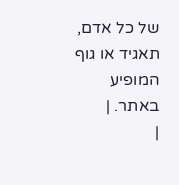של כל אדם, תאגיד או גוף המופיע באתר. |
|